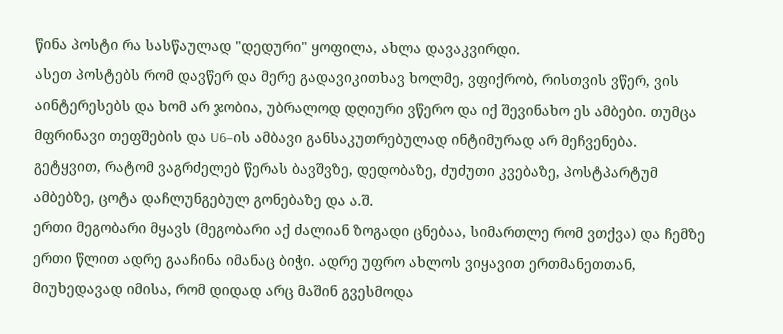წინა პოსტი რა სასწაულად "დედური" ყოფილა, ახლა დავაკვირდი.
ასეთ პოსტებს რომ დავწერ და მერე გადავიკითხავ ხოლმე, ვფიქრობ, რისთვის ვწერ, ვის აინტერესებს და ხომ არ ჯობია, უბრალოდ დღიური ვწერო და იქ შევინახო ეს ამბები. თუმცა მფრინავი თეფშების და U6–ის ამბავი განსაკუთრებულად ინტიმურად არ მეჩვენება.
გეტყვით, რატომ ვაგრძელებ წერას ბავშვზე, დედობაზე, ძუძუთი კვებაზე, პოსტპარტუმ ამბებზე, ცოტა დაჩლუნგებულ გონებაზე და ა.შ.
ერთი მეგობარი მყავს (მეგობარი აქ ძალიან ზოგადი ცნებაა, სიმართლე რომ ვთქვა) და ჩემზე ერთი წლით ადრე გააჩინა იმანაც ბიჭი. ადრე უფრო ახლოს ვიყავით ერთმანეთთან, მიუხედავად იმისა, რომ დიდად არც მაშინ გვესმოდა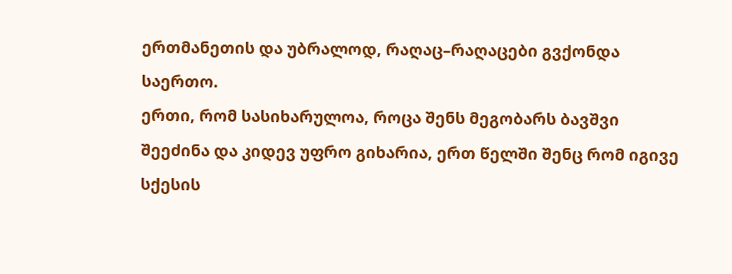ერთმანეთის და უბრალოდ, რაღაც–რაღაცები გვქონდა საერთო.
ერთი, რომ სასიხარულოა, როცა შენს მეგობარს ბავშვი შეეძინა და კიდევ უფრო გიხარია, ერთ წელში შენც რომ იგივე სქესის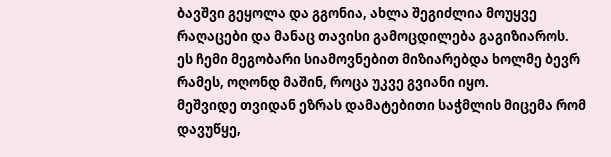ბავშვი გეყოლა და გგონია, ახლა შეგიძლია მოუყვე რაღაცები და მანაც თავისი გამოცდილება გაგიზიაროს.
ეს ჩემი მეგობარი სიამოვნებით მიზიარებდა ხოლმე ბევრ რამეს, ოღონდ მაშინ, როცა უკვე გვიანი იყო.
მეშვიდე თვიდან ეზრას დამატებითი საჭმლის მიცემა რომ დავუწყე,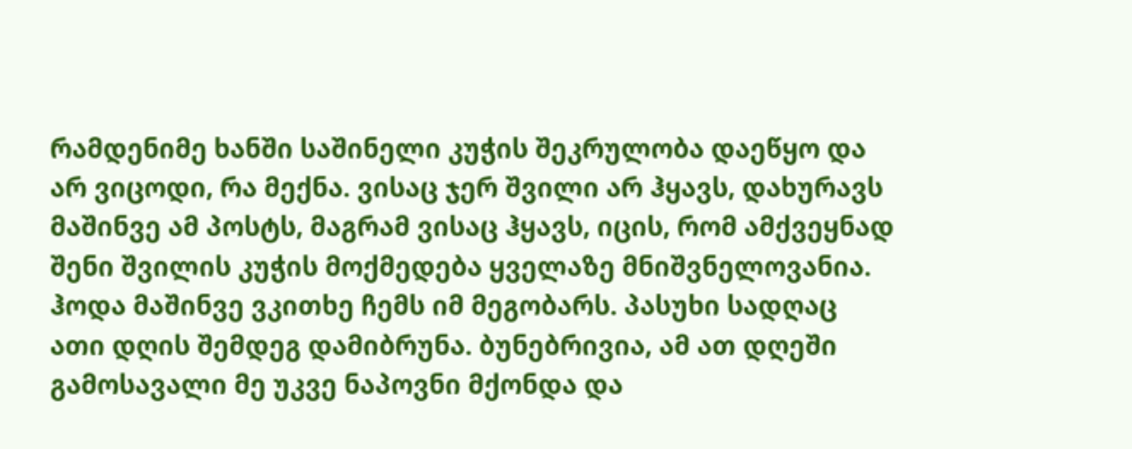რამდენიმე ხანში საშინელი კუჭის შეკრულობა დაეწყო და არ ვიცოდი, რა მექნა. ვისაც ჯერ შვილი არ ჰყავს, დახურავს მაშინვე ამ პოსტს, მაგრამ ვისაც ჰყავს, იცის, რომ ამქვეყნად შენი შვილის კუჭის მოქმედება ყველაზე მნიშვნელოვანია.
ჰოდა მაშინვე ვკითხე ჩემს იმ მეგობარს. პასუხი სადღაც ათი დღის შემდეგ დამიბრუნა. ბუნებრივია, ამ ათ დღეში გამოსავალი მე უკვე ნაპოვნი მქონდა და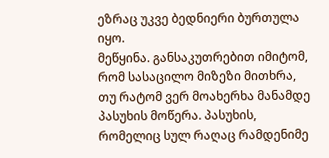ეზრაც უკვე ბედნიერი ბურთულა იყო.
მეწყინა. განსაკუთრებით იმიტომ, რომ სასაცილო მიზეზი მითხრა, თუ რატომ ვერ მოახერხა მანამდე პასუხის მოწერა. პასუხის, რომელიც სულ რაღაც რამდენიმე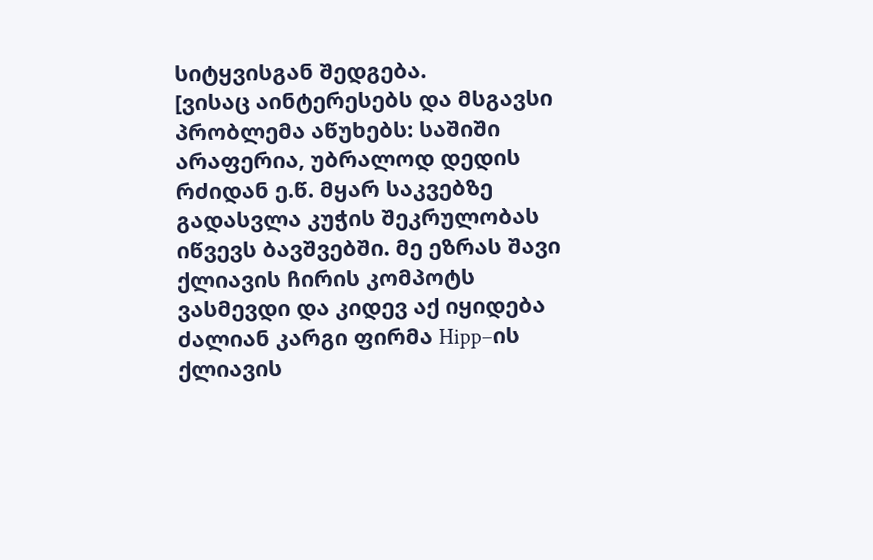სიტყვისგან შედგება.
[ვისაც აინტერესებს და მსგავსი პრობლემა აწუხებს: საშიში არაფერია, უბრალოდ დედის რძიდან ე.წ. მყარ საკვებზე გადასვლა კუჭის შეკრულობას იწვევს ბავშვებში. მე ეზრას შავი ქლიავის ჩირის კომპოტს ვასმევდი და კიდევ აქ იყიდება ძალიან კარგი ფირმა Hipp–ის ქლიავის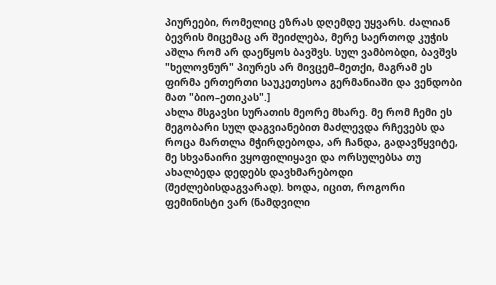პიურეები, რომელიც ეზრას დღემდე უყვარს. ძალიან ბევრის მიცემაც არ შეიძლება, მერე საერთოდ კუჭის აშლა რომ არ დაეწყოს ბავშვს. სულ ვამბობდი, ბავშვს "ხელოვნურ" პიურეს არ მივცემ–მეთქი, მაგრამ ეს ფირმა ერთერთი საუკეთესოა გერმანიაში და ვენდობი მათ "ბიო–ეთიკას".]
ახლა მსგავსი სურათის მეორე მხარე. მე რომ ჩემი ეს მეგობარი სულ დაგვიანებით მაძლევდა რჩევებს და როცა მართლა მჭირდებოდა, არ ჩანდა, გადავწყვიტე, მე სხვანაირი ვყოფილიყავი და ორსულებსა თუ ახალბედა დედებს დავხმარებოდი (შეძლებისდაგვარად). ხოდა, იცით, როგორი ფემინისტი ვარ (ნამდვილი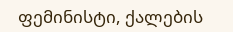ფემინისტი, ქალების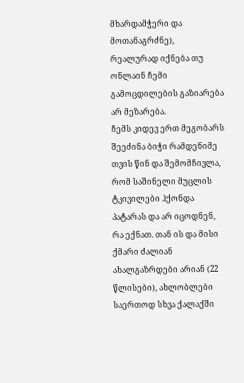მხარდამჭერი და მოთანაგრძნე), რეალურად იქნება თუ ონლაინ ჩემი გამოცდილების გაზიარება არ მეზარება.
ჩემს კიდევ ერთ მეგობარს შეეძინა ბიჭი რამდენიმე თვის წინ და შემომჩივლა, რომ საშინელი მუცლის ტკივილები ჰქონდა პატარას და არ იცოდნენ, რა ექნათ. თან ის და მისი ქმარი ძალიან ახალგაზრდები არიან (22 წლისები), ახლობლები საერთოდ სხვა ქალაქში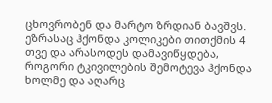ცხოვრობენ და მარტო ზრდიან ბავშვს. ეზრასაც ჰქონდა კოლიკები თითქმის 4 თვე და არასოდეს დამავიწყდება, როგორი ტკივილების შემოტევა ჰქონდა ხოლმე და აღარც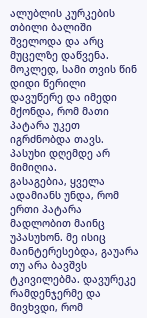ალუბლის კურკების თბილი ბალიში შველოდა და არც მუცელზე დაწვენა. მოკლედ, სამი თვის წინ დიდი წერილი დავუწერე და იმედი მქონდა, რომ მათი პატარა უკეთ იგრძნობდა თავს.
პასუხი დღემდე არ მიმიღია.
გასაგებია, ყველა ადამიანს უნდა, რომ ერთი პატარა მადლობით მაინც უპასუხონ. მე ისიც მაინტერესებდა, გაუარა თუ არა ბავშვს ტკივილებმა. დავურეკე რამდენჯერმე და მივხვდი, რომ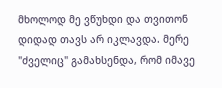მხოლოდ მე ვწუხდი და თვითონ დიდად თავს არ იკლავდა. მერე "ძველიც" გამახსენდა, რომ იმავე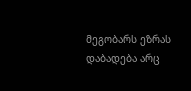მეგობარს ეზრას დაბადება არც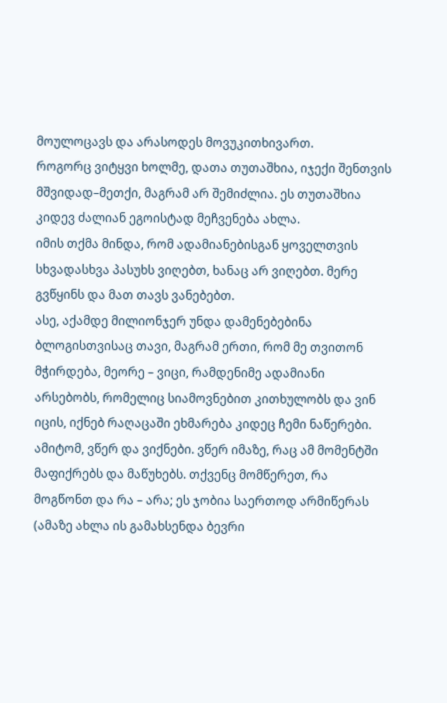მოულოცავს და არასოდეს მოვუკითხივართ.
როგორც ვიტყვი ხოლმე, დათა თუთაშხია, იჯექი შენთვის მშვიდად–მეთქი, მაგრამ არ შემიძლია. ეს თუთაშხია კიდევ ძალიან ეგოისტად მეჩვენება ახლა.
იმის თქმა მინდა, რომ ადამიანებისგან ყოველთვის სხვადასხვა პასუხს ვიღებთ, ხანაც არ ვიღებთ. მერე გვწყინს და მათ თავს ვანებებთ.
ასე, აქამდე მილიონჯერ უნდა დამენებებინა ბლოგისთვისაც თავი, მაგრამ ერთი, რომ მე თვითონ მჭირდება, მეორე – ვიცი, რამდენიმე ადამიანი არსებობს, რომელიც სიამოვნებით კითხულობს და ვინ იცის, იქნებ რაღაცაში ეხმარება კიდეც ჩემი ნაწერები.
ამიტომ, ვწერ და ვიქნები. ვწერ იმაზე, რაც ამ მომენტში მაფიქრებს და მაწუხებს. თქვენც მომწერეთ, რა მოგწონთ და რა – არა; ეს ჯობია საერთოდ არმიწერას (ამაზე ახლა ის გამახსენდა ბევრი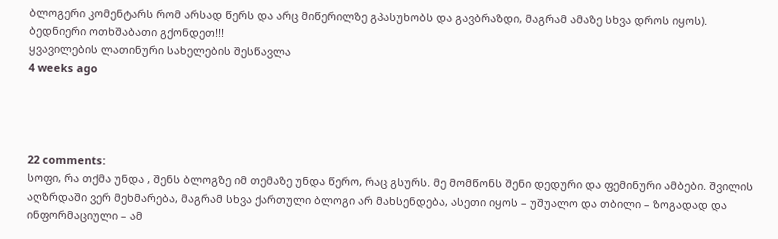ბლოგერი კომენტარს რომ არსად წერს და არც მიწერილზე გპასუხობს და გავბრაზდი, მაგრამ ამაზე სხვა დროს იყოს).
ბედნიერი ოთხშაბათი გქონდეთ!!!
ყვავილების ლათინური სახელების შესწავლა
4 weeks ago




22 comments:
სოფი, რა თქმა უნდა , შენს ბლოგზე იმ თემაზე უნდა წერო, რაც გსურს. მე მომწონს შენი დედური და ფემინური ამბები. შვილის აღზრდაში ვერ მეხმარება, მაგრამ სხვა ქართული ბლოგი არ მახსენდება, ასეთი იყოს – უშუალო და თბილი – ზოგადად და ინფორმაციული – ამ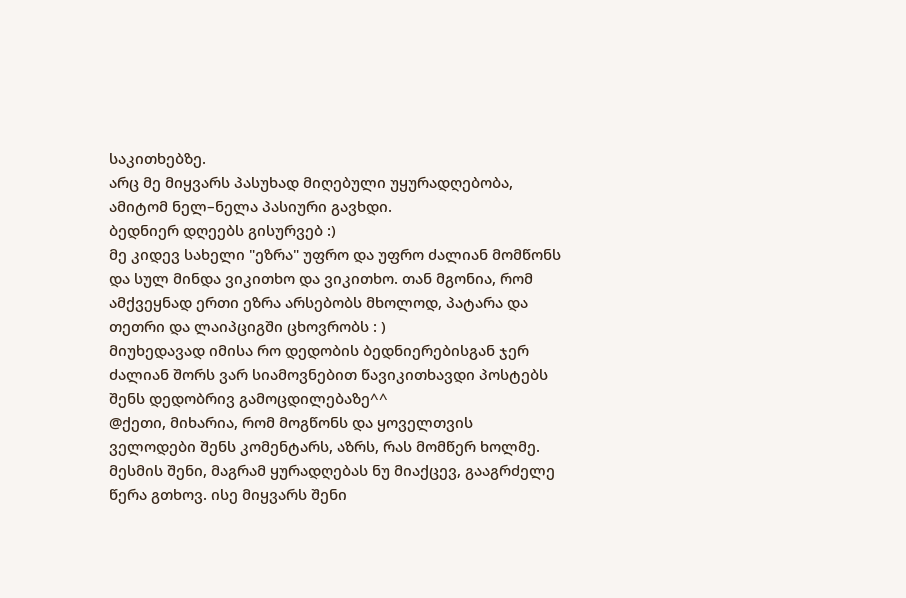საკითხებზე.
არც მე მიყვარს პასუხად მიღებული უყურადღებობა, ამიტომ ნელ–ნელა პასიური გავხდი.
ბედნიერ დღეებს გისურვებ :)
მე კიდევ სახელი "ეზრა" უფრო და უფრო ძალიან მომწონს და სულ მინდა ვიკითხო და ვიკითხო. თან მგონია, რომ ამქვეყნად ერთი ეზრა არსებობს მხოლოდ, პატარა და თეთრი და ლაიპციგში ცხოვრობს : )
მიუხედავად იმისა რო დედობის ბედნიერებისგან ჯერ ძალიან შორს ვარ სიამოვნებით წავიკითხავდი პოსტებს შენს დედობრივ გამოცდილებაზე^^
@ქეთი, მიხარია, რომ მოგწონს და ყოველთვის ველოდები შენს კომენტარს, აზრს, რას მომწერ ხოლმე.
მესმის შენი, მაგრამ ყურადღებას ნუ მიაქცევ, გააგრძელე წერა გთხოვ. ისე მიყვარს შენი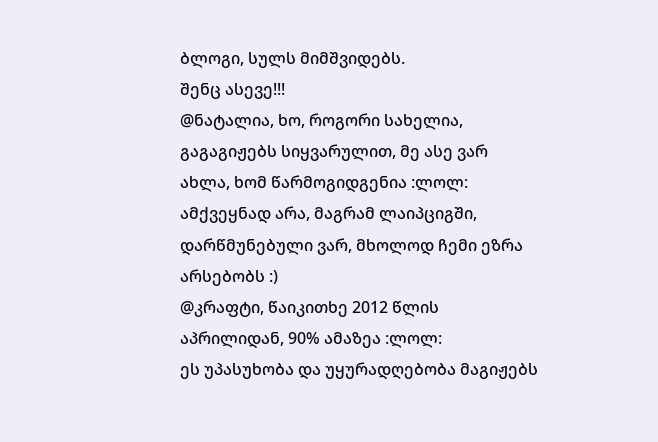ბლოგი, სულს მიმშვიდებს.
შენც ასევე!!!
@ნატალია, ხო, როგორი სახელია, გაგაგიჟებს სიყვარულით, მე ასე ვარ ახლა, ხომ წარმოგიდგენია :ლოლ: ამქვეყნად არა, მაგრამ ლაიპციგში, დარწმუნებული ვარ, მხოლოდ ჩემი ეზრა არსებობს :)
@კრაფტი, წაიკითხე 2012 წლის აპრილიდან, 90% ამაზეა :ლოლ:
ეს უპასუხობა და უყურადღებობა მაგიჟებს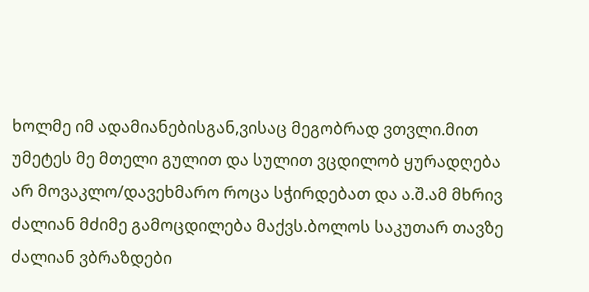ხოლმე იმ ადამიანებისგან,ვისაც მეგობრად ვთვლი.მით უმეტეს მე მთელი გულით და სულით ვცდილობ ყურადღება არ მოვაკლო/დავეხმარო როცა სჭირდებათ და ა.შ.ამ მხრივ ძალიან მძიმე გამოცდილება მაქვს.ბოლოს საკუთარ თავზე ძალიან ვბრაზდები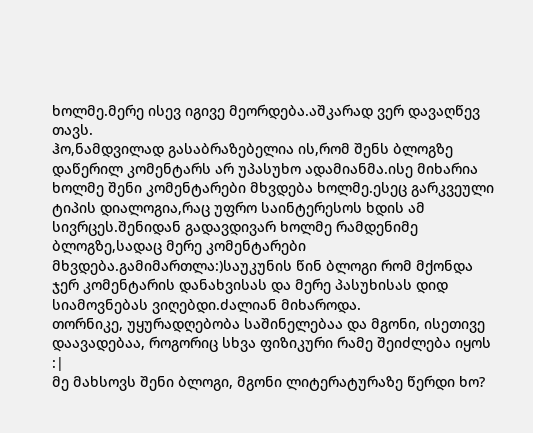ხოლმე.მერე ისევ იგივე მეორდება.აშკარად ვერ დავაღწევ თავს.
ჰო,ნამდვილად გასაბრაზებელია ის,რომ შენს ბლოგზე დაწერილ კომენტარს არ უპასუხო ადამიანმა.ისე მიხარია ხოლმე შენი კომენტარები მხვდება ხოლმე.ესეც გარკვეული ტიპის დიალოგია,რაც უფრო საინტერესოს ხდის ამ სივრცეს.შენიდან გადავდივარ ხოლმე რამდენიმე ბლოგზე,სადაც მერე კომენტარები მხვდება.გამიმართლა:)საუკუნის წინ ბლოგი რომ მქონდა ჯერ კომენტარის დანახვისას და მერე პასუხისას დიდ სიამოვნებას ვიღებდი.ძალიან მიხაროდა.
თორნიკე, უყურადღებობა საშინელებაა და მგონი, ისეთივე დაავადებაა, როგორიც სხვა ფიზიკური რამე შეიძლება იყოს :|
მე მახსოვს შენი ბლოგი, მგონი ლიტერატურაზე წერდი ხო?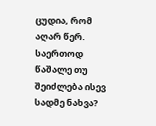ცუდია, რომ აღარ წერ. საერთოდ წაშალე თუ შეიძლება ისევ სადმე ნახვა?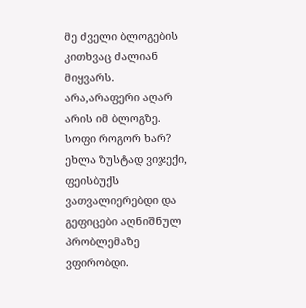მე ძველი ბლოგების კითხვაც ძალიან მიყვარს.
არა,არაფერი აღარ არის იმ ბლოგზე.
სოფი როგორ ხარ?
ეხლა ზუსტად ვიჯექი, ფეისბუქს ვათვალიერებდი და გეფიცები აღნიშნულ პრობლემაზე ვფირობდი.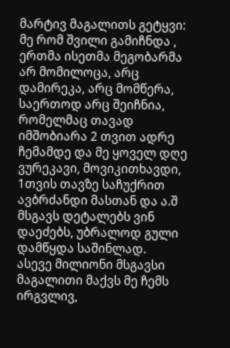მარტივ მაგალითს გეტყვი: მე რომ შვილი გამიჩნდა , ერთმა ისეთმა მეგობარმა არ მომილოცა, არც დამირეკა, არც მომწერა, საერთოდ არც შეიჩნია, რომელმაც თავად იმშობიარა 2 თვით ადრე ჩემამდე და მე ყოველ დღე ვურეკავი, მოვიკითხავდი, 1თვის თავზე საჩუქრით ავბრძანდი მასთან და ა.შ მსგავს დეტალებს ვინ დაეძებს, უბრალოდ გული დამწყდა საშინლად.
ასევე მილიონი მსგავსი მაგალითი მაქვს მე ჩემს ირგვლივ,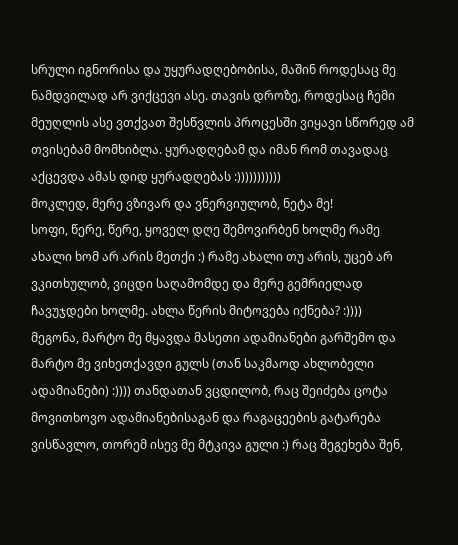სრული იგნორისა და უყურადღებობისა, მაშინ როდესაც მე ნამდვილად არ ვიქცევი ასე. თავის დროზე, როდესაც ჩემი მეუღლის ასე ვთქვათ შესწვლის პროცესში ვიყავი სწორედ ამ თვისებამ მომხიბლა. ყურადღებამ და იმან რომ თავადაც აქცევდა ამას დიდ ყურადღებას :)))))))))))
მოკლედ, მერე ვზივარ და ვნერვიულობ, ნეტა მე!
სოფი, წერე, წერე, ყოველ დღე შემოვირბენ ხოლმე რამე ახალი ხომ არ არის მეთქი :) რამე ახალი თუ არის, უცებ არ ვკითხულობ, ვიცდი საღამომდე და მერე გემრიელად ჩავუჯდები ხოლმე. ახლა წერის მიტოვება იქნება? :))))
მეგონა, მარტო მე მყავდა მასეთი ადამიანები გარშემო და მარტო მე ვიხეთქავდი გულს (თან საკმაოდ ახლობელი ადამიანები) :)))) თანდათან ვცდილობ, რაც შეიძება ცოტა მოვითხოვო ადამიანებისაგან და რაგაცეების გატარება ვისწავლო, თორემ ისევ მე მტკივა გული :) რაც შეგეხება შენ,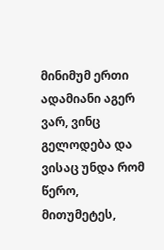მინიმუმ ერთი ადამიანი აგერ ვარ, ვინც გელოდება და ვისაც უნდა რომ წერო, მითუმეტეს,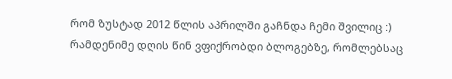რომ ზუსტად 2012 წლის აპრილში გაჩნდა ჩემი შვილიც :)
რამდენიმე დღის წინ ვფიქრობდი ბლოგებზე, რომლებსაც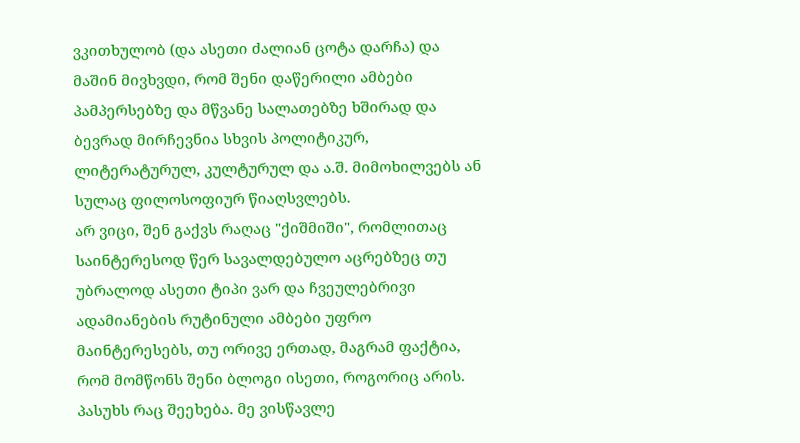ვკითხულობ (და ასეთი ძალიან ცოტა დარჩა) და მაშინ მივხვდი, რომ შენი დაწერილი ამბები პამპერსებზე და მწვანე სალათებზე ხშირად და ბევრად მირჩევნია სხვის პოლიტიკურ, ლიტერატურულ, კულტურულ და ა.შ. მიმოხილვებს ან სულაც ფილოსოფიურ წიაღსვლებს.
არ ვიცი, შენ გაქვს რაღაც "ქიშმიში", რომლითაც საინტერესოდ წერ სავალდებულო აცრებზეც თუ უბრალოდ ასეთი ტიპი ვარ და ჩვეულებრივი ადამიანების რუტინული ამბები უფრო მაინტერესებს, თუ ორივე ერთად, მაგრამ ფაქტია, რომ მომწონს შენი ბლოგი ისეთი, როგორიც არის.
პასუხს რაც შეეხება. მე ვისწავლე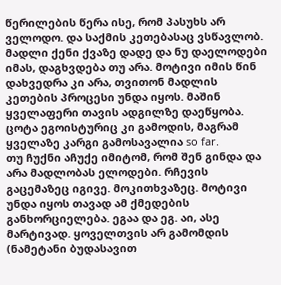წერილების წერა ისე, რომ პასუხს არ ველოდო. და საქმის კეთებასაც ვსწავლობ. მადლი ქენი ქვაზე დადე და ნუ დაელოდები იმას, დაგხვდება თუ არა. მოტივი იმის წინ დახვედრა კი არა, თვითონ მადლის კეთების პროცესი უნდა იყოს. მაშინ ყველაფერი თავის ადგილზე დაეწყობა. ცოტა ეგოისტურიც კი გამოდის, მაგრამ ყველაზე კარგი გამოსავალია so far.
თუ ჩუქნი აჩუქე იმიტომ, რომ შენ გინდა და არა მადლობას ელოდები. რჩევის გაცემაზეც იგივე. მოკითხვაზეც. მოტივი უნდა იყოს თავად ამ ქმედების განხორციელება. ეგაა და ეგ. აი, ასე მარტივად. ყოველთვის არ გამომდის (ნამეტანი ბუდასავით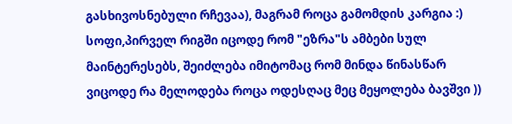გასხივოსნებული რჩევაა), მაგრამ როცა გამომდის კარგია :)
სოფი,პირველ რიგში იცოდე რომ "ეზრა"ს ამბები სულ მაინტერესებს, შეიძლება იმიტომაც რომ მინდა წინასწარ ვიცოდე რა მელოდება როცა ოდესღაც მეც მეყოლება ბავშვი ))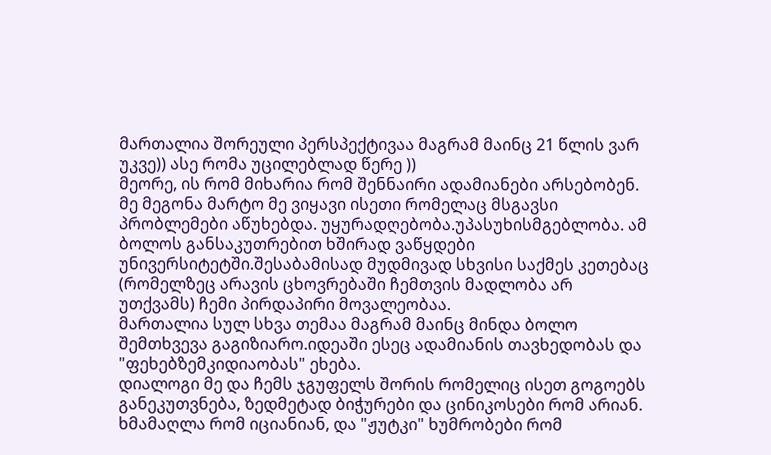მართალია შორეული პერსპექტივაა მაგრამ მაინც 21 წლის ვარ უკვე)) ასე რომა უცილებლად წერე ))
მეორე, ის რომ მიხარია რომ შენნაირი ადამიანები არსებობენ. მე მეგონა მარტო მე ვიყავი ისეთი რომელაც მსგავსი პრობლემები აწუხებდა. უყურადღებობა.უპასუხისმგებლობა. ამ ბოლოს განსაკუთრებით ხშირად ვაწყდები უნივერსიტეტში.შესაბამისად მუდმივად სხვისი საქმეს კეთებაც (რომელზეც არავის ცხოვრებაში ჩემთვის მადლობა არ უთქვამს) ჩემი პირდაპირი მოვალეობაა.
მართალია სულ სხვა თემაა მაგრამ მაინც მინდა ბოლო შემთხვევა გაგიზიარო.იდეაში ესეც ადამიანის თავხედობას და "ფეხებზემკიდიაობას" ეხება.
დიალოგი მე და ჩემს ჯგუფელს შორის რომელიც ისეთ გოგოებს განეკუთვნება, ზედმეტად ბიჭურები და ცინიკოსები რომ არიან. ხმამაღლა რომ იციანიან, და "ჟუტკი" ხუმრობები რომ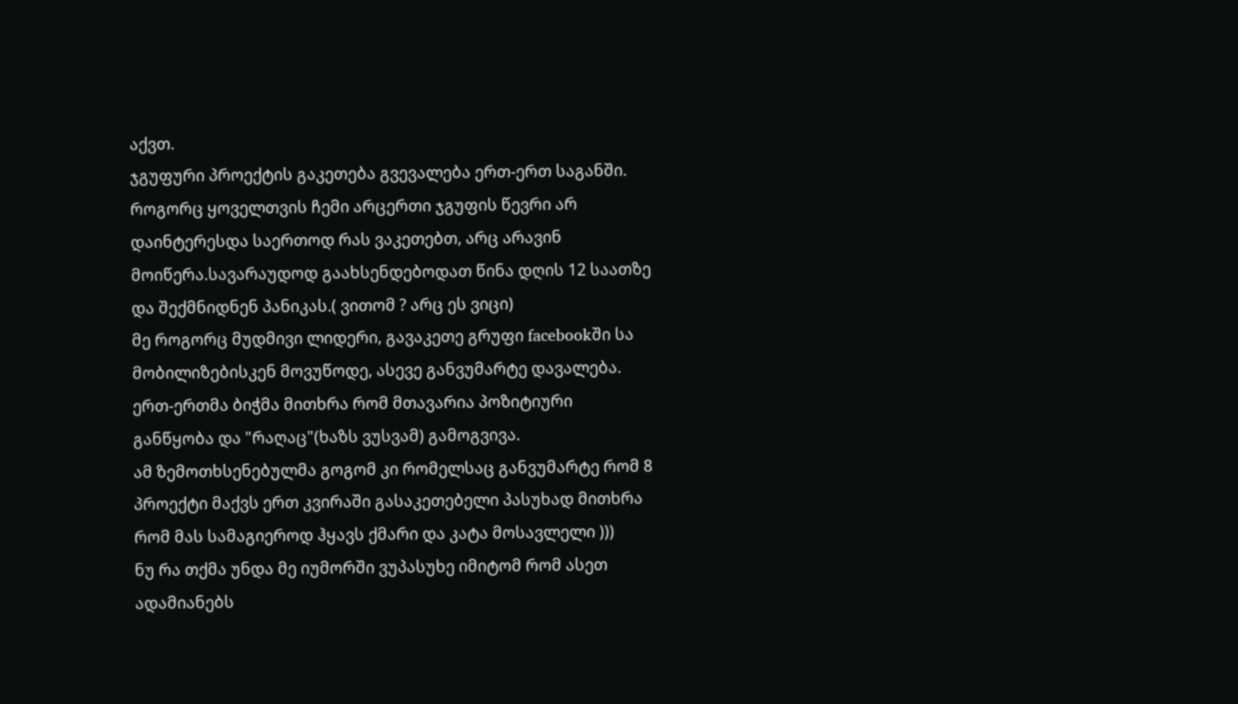აქვთ.
ჯგუფური პროექტის გაკეთება გვევალება ერთ-ერთ საგანში. როგორც ყოველთვის ჩემი არცერთი ჯგუფის წევრი არ დაინტერესდა საერთოდ რას ვაკეთებთ, არც არავინ მოიწერა.სავარაუდოდ გაახსენდებოდათ წინა დღის 12 საათზე და შექმნიდნენ პანიკას.( ვითომ ? არც ეს ვიცი)
მე როგორც მუდმივი ლიდერი, გავაკეთე გრუფი facebookში სა მობილიზებისკენ მოვუწოდე, ასევე განვუმარტე დავალება. ერთ-ერთმა ბიჭმა მითხრა რომ მთავარია პოზიტიური განწყობა და "რაღაც"(ხაზს ვუსვამ) გამოგვივა.
ამ ზემოთხსენებულმა გოგომ კი რომელსაც განვუმარტე რომ 8 პროექტი მაქვს ერთ კვირაში გასაკეთებელი პასუხად მითხრა რომ მას სამაგიეროდ ჰყავს ქმარი და კატა მოსავლელი )))
ნუ რა თქმა უნდა მე იუმორში ვუპასუხე იმიტომ რომ ასეთ ადამიანებს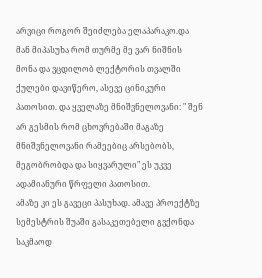არვიცი როგორ შეიძლება ელაპარაკო.და მან მიპასუხა რომ თურმე მე ვარ ნიშნის მონა და ვცდილობ ლექტორის თვალში ქულები დავიწერო, ასევე ცინიკური პათოსით. და ყველაზე მნიშვნელოვანი: " შენ არ გესმის რომ ცხოვრებაში მაგაზე მნიშვნელოვანი რამეებიც არსებობს, მეგობრობდა და სიყვარული" ეს უკვე ადამიანური წრფელი პათოსით.
ამაზე კი ეს გავეცი პასუხად. ამავე პროექტზე სემესტრის შუაში გასაკეთებელი გვქონდა საკმაოდ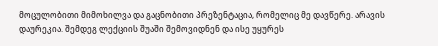მოცულობითი მიმოხილვა და გაცნობითი პრეზენტაცია, რომელიც მე დავწერე. არავის დაურეკია. შემდეგ ლექციის შუაში შემოვიდნენ და ისე უყურეს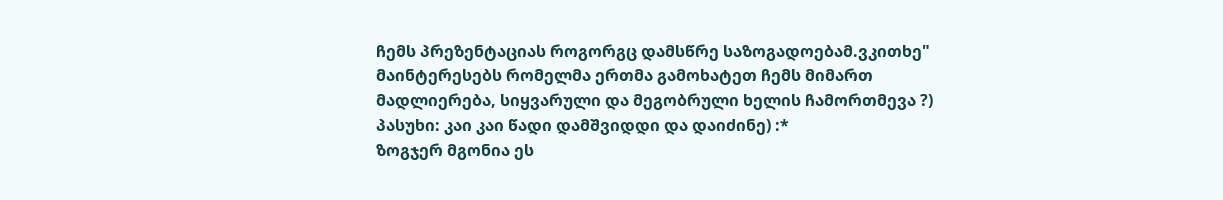ჩემს პრეზენტაციას როგორგც დამსწრე საზოგადოებამ.ვკითხე" მაინტერესებს რომელმა ერთმა გამოხატეთ ჩემს მიმართ მადლიერება, სიყვარული და მეგობრული ხელის ჩამორთმევა ?)
პასუხი: კაი კაი წადი დამშვიდდი და დაიძინე) :*
ზოგჯერ მგონია ეს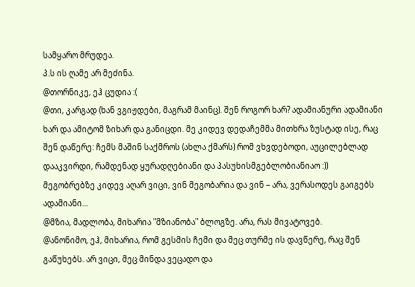სამყარო მრუდეა.
პ.ს ის ღამე არ მეძინა.
@თორნიკე, ეჰ ცუდია :(
@თი, კარგად (ხან ვგიჟდები, მაგრამ მაინც). შენ როგორ ხარ? ადამიანური ადამიანი ხარ და ამიტომ ზიხარ და განიცდი. მე კიდევ დედაჩემმა მითხრა ზუსტად ისე, რაც შენ დაწერე: ჩემს მაშინ საქმროს (ახლა ქმარს) რომ ვხვდებოდი, აუცილებლად დააკვირდი, რამდენად ყურადღებიანი და პასუხისმგებლობიანიაო :))
მეგობრებზე კიდევ აღარ ვიცი, ვინ მეგობარია და ვინ – არა, ვერასოდეს გაიგებს ადამიანი...
@მზია, მადლობა, მიხარია "მზიანობა" ბლოგზე. არა, რას მივატოვებ.
@ანონიმო, ეჰ, მიხარია, რომ გესმის ჩემი და მეც თურმე ის დავწერე, რაც შენ გაწუხებს. არ ვიცი, მეც მინდა ვეცადო და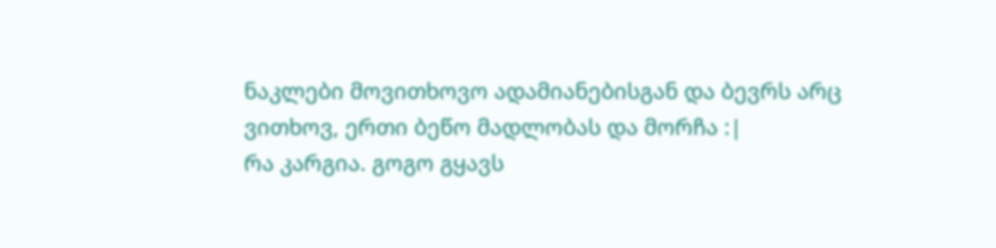ნაკლები მოვითხოვო ადამიანებისგან და ბევრს არც ვითხოვ, ერთი ბეწო მადლობას და მორჩა :|
რა კარგია. გოგო გყავს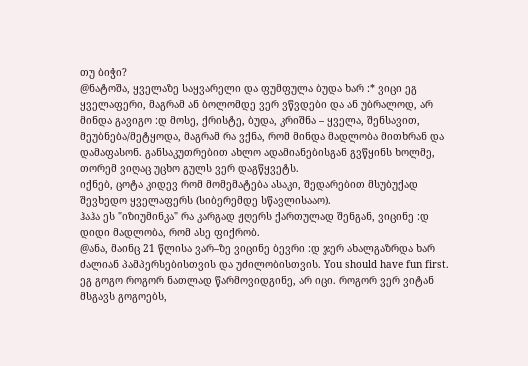თუ ბიჭი?
@ნატოშა, ყველაზე საყვარელი და ფუმფულა ბუდა ხარ :* ვიცი ეგ ყველაფერი, მაგრამ ან ბოლომდე ვერ ვწვდები და ან უბრალოდ, არ მინდა გავიგო :დ მოსე, ქრისტე, ბუდა, კრიშნა – ყველა, შენსავით, მეუბნება/მეტყოდა, მაგრამ რა ვქნა, რომ მინდა მადლობა მითხრან და დამაფასონ. განსაკუთრებით ახლო ადამიანებისგან გვწყინს ხოლმე, თორემ ვიღაც უცხო გულს ვერ დაგწყვეტს.
იქნებ, ცოტა კიდევ რომ მომემატება ასაკი, შედარებით მსუბუქად შევხედო ყველაფერს (სიბერემდე სწავლისააო).
ჰაჰა ეს "იზიუმინკა" რა კარგად ჟღერს ქართულად შენგან, ვიცინე :დ დიდი მადლობა, რომ ასე ფიქრობ.
@ანა, მაინც 21 წლისა ვარ–ზე ვიცინე ბევრი :დ ჯერ ახალგაზრდა ხარ ძალიან პამპერსებისთვის და უძილობისთვის. You should have fun first.
ეგ გოგო როგორ ნათლად წარმოვიდგინე, არ იცი. როგორ ვერ ვიტან მსგავს გოგოებს,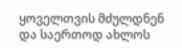ყოველთვის მძულდნენ და საერთოდ ახლოს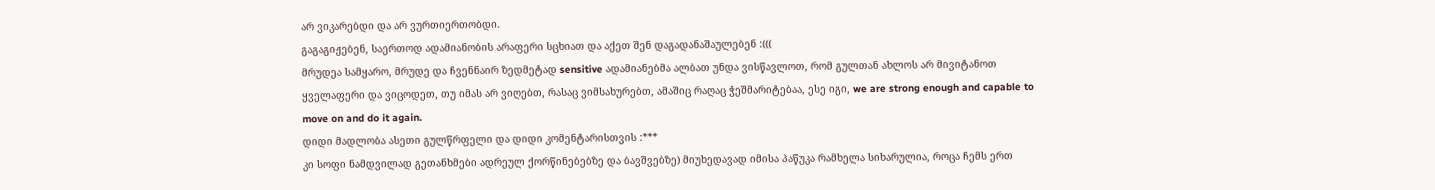არ ვიკარებდი და არ ვურთიერთობდი.
გაგაგიჟებენ, საერთოდ ადამიანობის არაფერი სცხიათ და აქეთ შენ დაგადანაშაულებენ :(((
მრუდეა სამყარო, მრუდე და ჩვენნაირ ზედმეტად sensitive ადამიანებმა ალბათ უნდა ვისწავლოთ, რომ გულთან ახლოს არ მივიტანოთ ყველაფერი და ვიცოდეთ, თუ იმას არ ვიღებთ, რასაც ვიმსახურებთ, ამაშიც რაღაც ჭეშმარიტებაა, ესე იგი, we are strong enough and capable to move on and do it again.
დიდი მადლობა ასეთი გულწრფელი და დიდი კომენტარისთვის :***
კი სოფი ნამდვილად გეთანხმები ადრეულ ქორწინებებზე და ბავშვებზე) მიუხედავად იმისა პაწუკა რამხელა სიხარულია, როცა ჩემს ერთ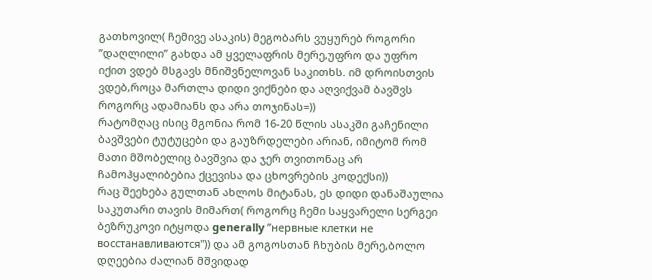გათხოვილ( ჩემივე ასაკის) მეგობარს ვუყურებ როგორი ”დაღლილი” გახდა ამ ყველაფრის მერე,უფრო და უფრო იქით ვდებ მსგავს მნიშვნელოვან საკითხს. იმ დროისთვის ვდებ,როცა მართლა დიდი ვიქნები და აღვიქვამ ბავშვს როგორც ადამიანს და არა თოჯინას=))
რატომღაც ისიც მგონია რომ 16-20 წლის ასაკში გაჩენილი ბავშვები ტუტუცები და გაუზრდელები არიან, იმიტომ რომ მათი მშობელიც ბავშვია და ჯერ თვითონაც არ ჩამოჰყალიბებია ქცევისა და ცხოვრების კოდექსი))
რაც შეეხება გულთან ახლოს მიტანას, ეს დიდი დანაშაულია საკუთარი თავის მიმართ( როგორც ჩემი საყვარელი სერგეი ბეზრუკოვი იტყოდა generally ”нервные клетки не восстанавливаются")) და ამ გოგოსთან ჩხუბის მერე,ბოლო დღეებია ძალიან მშვიდად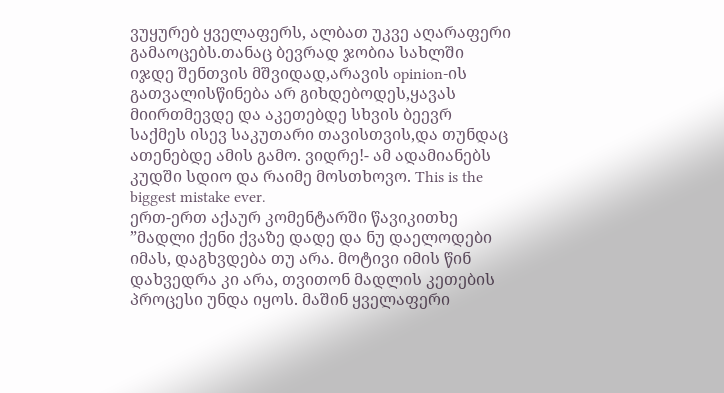ვუყურებ ყველაფერს, ალბათ უკვე აღარაფერი გამაოცებს.თანაც ბევრად ჯობია სახლში იჯდე შენთვის მშვიდად,არავის opinion-ის გათვალისწინება არ გიხდებოდეს,ყავას მიირთმევდე და აკეთებდე სხვის ბეევრ საქმეს ისევ საკუთარი თავისთვის,და თუნდაც ათენებდე ამის გამო. ვიდრე!- ამ ადამიანებს კუდში სდიო და რაიმე მოსთხოვო. This is the biggest mistake ever.
ერთ-ერთ აქაურ კომენტარში წავიკითხე ”მადლი ქენი ქვაზე დადე და ნუ დაელოდები იმას, დაგხვდება თუ არა. მოტივი იმის წინ დახვედრა კი არა, თვითონ მადლის კეთების პროცესი უნდა იყოს. მაშინ ყველაფერი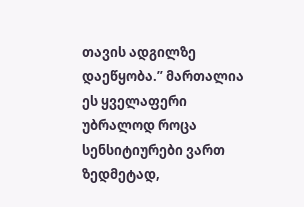თავის ადგილზე დაეწყობა.” მართალია ეს ყველაფერი უბრალოდ როცა სენსიტიურები ვართ ზედმეტად,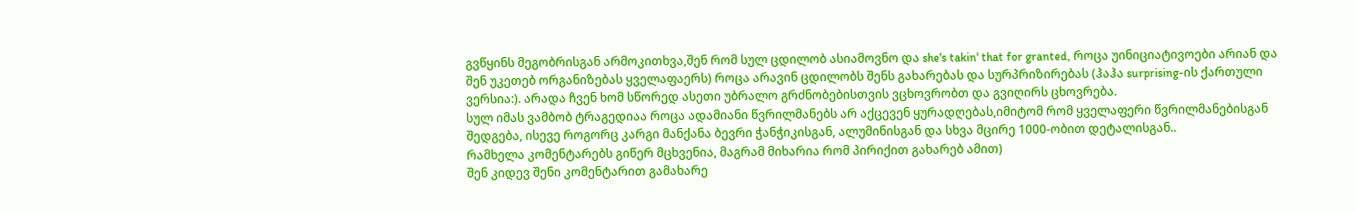გვწყინს მეგობრისგან არმოკითხვა,შენ რომ სულ ცდილობ ასიამოვნო და she's takin' that for granted, როცა უინიციატივოები არიან და შენ უკეთებ ორგანიზებას ყველაფაერს) როცა არავინ ცდილობს შენს გახარებას და სურპრიზირებას (ჰაჰა surprising-ის ქართული ვერსია:). არადა ჩვენ ხომ სწორედ ასეთი უბრალო გრძნობებისთვის ვცხოვრობთ და გვიღირს ცხოვრება.
სულ იმას ვამბობ ტრაგედიაა როცა ადამიანი წვრილმანებს არ აქცევენ ყურადღებას,იმიტომ რომ ყველაფერი წვრილმანებისგან შედგება, ისევე როგორც კარგი მანქანა ბევრი ჭანჭიკისგან, ალუმინისგან და სხვა მცირე 1000-ობით დეტალისგან..
რამხელა კომენტარებს გიწერ მცხვენია, მაგრამ მიხარია რომ პირიქით გახარებ ამით)
შენ კიდევ შენი კომენტარით გამახარე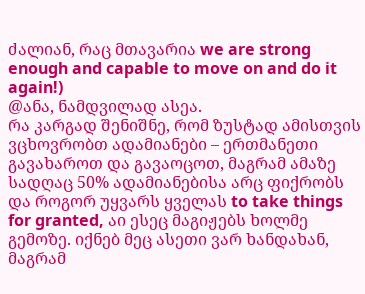ძალიან, რაც მთავარია we are strong enough and capable to move on and do it again!)
@ანა, ნამდვილად ასეა.
რა კარგად შენიშნე, რომ ზუსტად ამისთვის ვცხოვრობთ ადამიანები – ერთმანეთი გავახაროთ და გავაოცოთ, მაგრამ ამაზე სადღაც 50% ადამიანებისა არც ფიქრობს და როგორ უყვარს ყველას to take things for granted, აი ესეც მაგიჟებს ხოლმე გემოზე. იქნებ მეც ასეთი ვარ ხანდახან, მაგრამ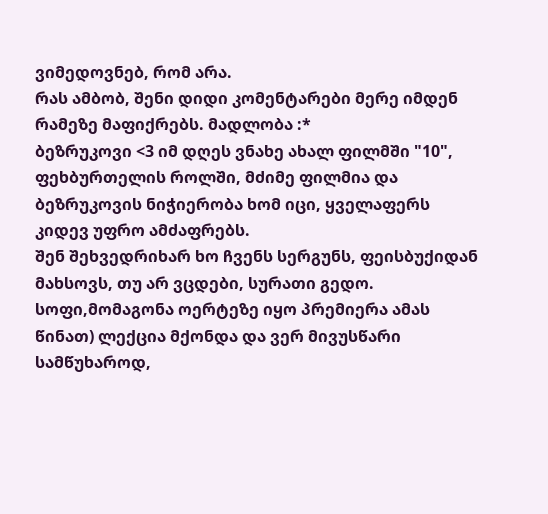ვიმედოვნებ, რომ არა.
რას ამბობ, შენი დიდი კომენტარები მერე იმდენ რამეზე მაფიქრებს. მადლობა :*
ბეზრუკოვი <3 იმ დღეს ვნახე ახალ ფილმში "10", ფეხბურთელის როლში, მძიმე ფილმია და ბეზრუკოვის ნიჭიერობა ხომ იცი, ყველაფერს კიდევ უფრო ამძაფრებს.
შენ შეხვედრიხარ ხო ჩვენს სერგუნს, ფეისბუქიდან მახსოვს, თუ არ ვცდები, სურათი გედო.
სოფი,მომაგონა ოერტეზე იყო პრემიერა ამას წინათ) ლექცია მქონდა და ვერ მივუსწარი სამწუხაროდ,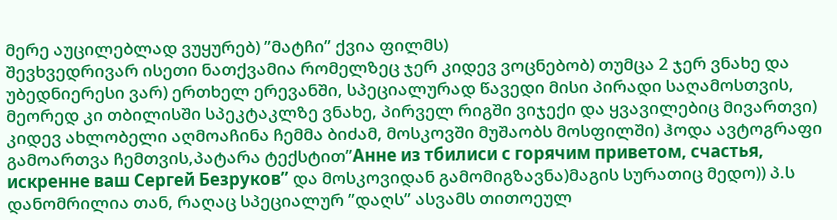მერე აუცილებლად ვუყურებ) ”მატჩი” ქვია ფილმს)
შევხვედრივარ ისეთი ნათქვამია რომელზეც ჯერ კიდევ ვოცნებობ) თუმცა 2 ჯერ ვნახე და უბედნიერესი ვარ) ერთხელ ერევანში, სპეციალურად წავედი მისი პირადი საღამოსთვის, მეორედ კი თბილისში სპეკტაკლზე ვნახე, პირველ რიგში ვიჯექი და ყვავილებიც მივართვი)
კიდევ ახლობელი აღმოაჩინა ჩემმა ბიძამ, მოსკოვში მუშაობს მოსფილში) ჰოდა ავტოგრაფი გამოართვა ჩემთვის,პატარა ტექსტით”Аннe из тбилиси с горячим приветом, счастья, искренне ваш Сергей Безруков” და მოსკოვიდან გამომიგზავნა)მაგის სურათიც მედო)) პ.ს დანომრილია თან, რაღაც სპეციალურ ”დაღს” ასვამს თითოეულ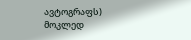ავტოგრაფს)
მოკლედ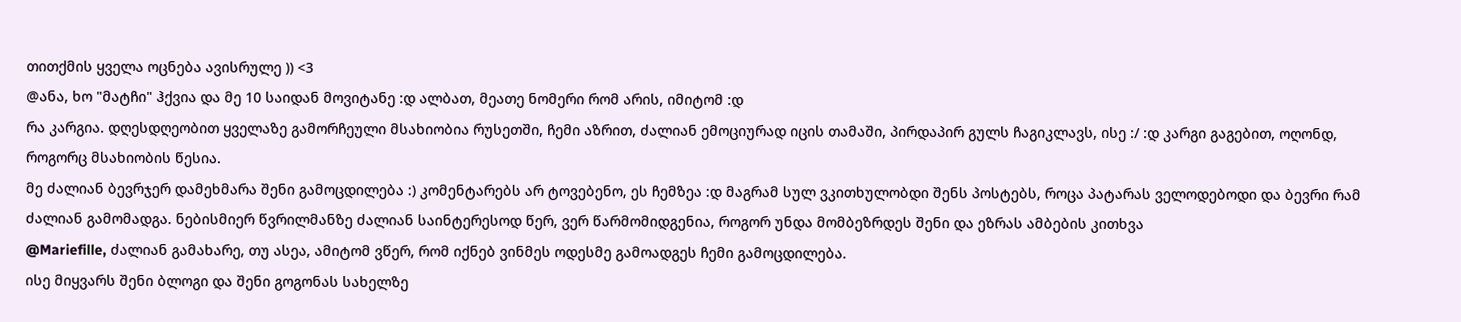თითქმის ყველა ოცნება ავისრულე )) <3
@ანა, ხო "მატჩი" ჰქვია და მე 10 საიდან მოვიტანე :დ ალბათ, მეათე ნომერი რომ არის, იმიტომ :დ
რა კარგია. დღესდღეობით ყველაზე გამორჩეული მსახიობია რუსეთში, ჩემი აზრით, ძალიან ემოციურად იცის თამაში, პირდაპირ გულს ჩაგიკლავს, ისე :/ :დ კარგი გაგებით, ოღონდ, როგორც მსახიობის წესია.
მე ძალიან ბევრჯერ დამეხმარა შენი გამოცდილება :) კომენტარებს არ ტოვებენო, ეს ჩემზეა :დ მაგრამ სულ ვკითხულობდი შენს პოსტებს, როცა პატარას ველოდებოდი და ბევრი რამ ძალიან გამომადგა. ნებისმიერ წვრილმანზე ძალიან საინტერესოდ წერ, ვერ წარმომიდგენია, როგორ უნდა მომბეზრდეს შენი და ეზრას ამბების კითხვა
@Mariefille, ძალიან გამახარე, თუ ასეა, ამიტომ ვწერ, რომ იქნებ ვინმეს ოდესმე გამოადგეს ჩემი გამოცდილება.
ისე მიყვარს შენი ბლოგი და შენი გოგონას სახელზე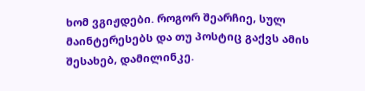ხომ ვგიჟდები. როგორ შეარჩიე, სულ მაინტერესებს და თუ პოსტიც გაქვს ამის შესახებ, დამილინკე.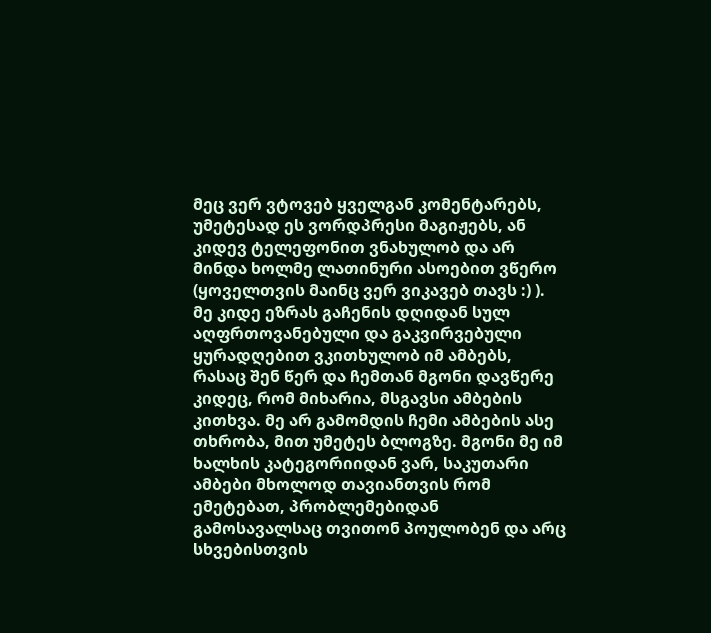მეც ვერ ვტოვებ ყველგან კომენტარებს, უმეტესად ეს ვორდპრესი მაგიჟებს, ან კიდევ ტელეფონით ვნახულობ და არ მინდა ხოლმე ლათინური ასოებით ვწერო (ყოველთვის მაინც ვერ ვიკავებ თავს :) ).
მე კიდე ეზრას გაჩენის დღიდან სულ აღფრთოვანებული და გაკვირვებული ყურადღებით ვკითხულობ იმ ამბებს, რასაც შენ წერ და ჩემთან მგონი დავწერე კიდეც, რომ მიხარია, მსგავსი ამბების კითხვა. მე არ გამომდის ჩემი ამბების ასე თხრობა, მით უმეტეს ბლოგზე. მგონი მე იმ ხალხის კატეგორიიდან ვარ, საკუთარი ამბები მხოლოდ თავიანთვის რომ ემეტებათ, პრობლემებიდან გამოსავალსაც თვითონ პოულობენ და არც სხვებისთვის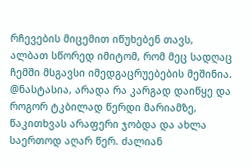რჩევების მიცემით იწუხებენ თავს, ალბათ სწორედ იმიტომ, რომ მეც სადღაც ჩემში მსგავსი იმედგაცრუებების მეშინია.
@ნასტასია, არადა რა კარგად დაიწყე და როგორ ტკბილად წერდი მარიამზე, წაკითხვას არაფერი ჯობდა და ახლა საერთოდ აღარ წერ. ძალიან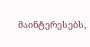მაინტერესებს,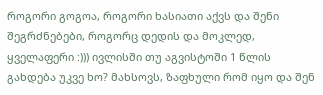როგორი გოგოა, როგორი ხასიათი აქვს და შენი შეგრძნებები, როგორც დედის და მოკლედ, ყველაფერი :))) ივლისში თუ აგვისტოში 1 წლის გახდება უკვე ხო? მახსოვს, ზაფხული რომ იყო და შენ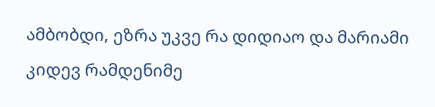ამბობდი, ეზრა უკვე რა დიდიაო და მარიამი კიდევ რამდენიმე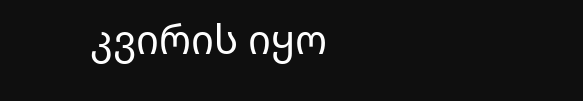კვირის იყო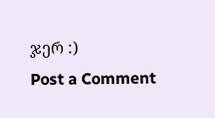ჯერ :)
Post a Comment